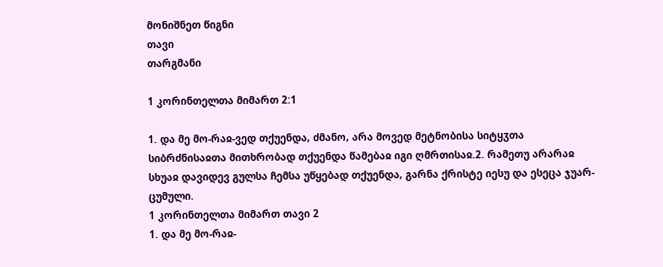მონიშნეთ წიგნი
თავი
თარგმანი

1 კორინთელთა მიმართ 2:1

1. და მე მო-რაჲ-ვედ თქუენდა, ძმანო, არა მოვედ მეტნობისა სიტყჳთა სიბრძნისაჲთა მითხრობად თქუენდა წამებაჲ იგი ღმრთისაჲ.2. რამეთუ არარაჲ სხუაჲ დავიდევ გულსა ჩემსა უწყებად თქუენდა, გარნა ქრისტე იესუ და ესეცა ჯუარ-ცუმული.
1 კორინთელთა მიმართ თავი 2
1. და მე მო-რაჲ-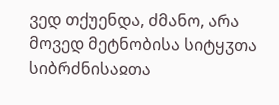ვედ თქუენდა, ძმანო, არა მოვედ მეტნობისა სიტყჳთა სიბრძნისაჲთა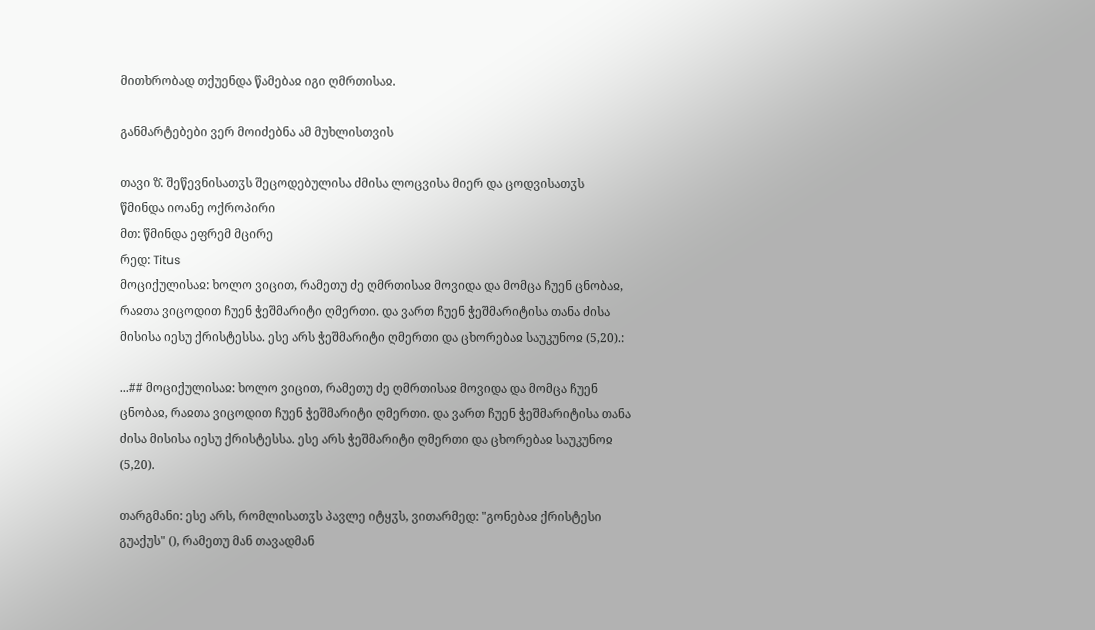მითხრობად თქუენდა წამებაჲ იგი ღმრთისაჲ.

განმარტებები ვერ მოიძებნა ამ მუხლისთვის

თავი ზ̂. შეწევნისათჳს შეცოდებულისა ძმისა ლოცვისა მიერ და ცოდვისათჳს
წმინდა იოანე ოქროპირი
მთ: წმინდა ეფრემ მცირე
რედ: Titus
მოციქულისაჲ: ხოლო ვიცით, რამეთუ ძე ღმრთისაჲ მოვიდა და მომცა ჩუენ ცნობაჲ, რაჲთა ვიცოდით ჩუენ ჭეშმარიტი ღმერთი. და ვართ ჩუენ ჭეშმარიტისა თანა ძისა მისისა იესუ ქრისტესსა. ესე არს ჭეშმარიტი ღმერთი და ცხორებაჲ საუკუნოჲ (5,20).:

...## მოციქულისაჲ: ხოლო ვიცით, რამეთუ ძე ღმრთისაჲ მოვიდა და მომცა ჩუენ ცნობაჲ, რაჲთა ვიცოდით ჩუენ ჭეშმარიტი ღმერთი. და ვართ ჩუენ ჭეშმარიტისა თანა ძისა მისისა იესუ ქრისტესსა. ესე არს ჭეშმარიტი ღმერთი და ცხორებაჲ საუკუნოჲ (5,20).

თარგმანი: ესე არს, რომლისათჳს პავლე იტყჳს, ვითარმედ: "გონებაჲ ქრისტესი გუაქუს" (), რამეთუ მან თავადმან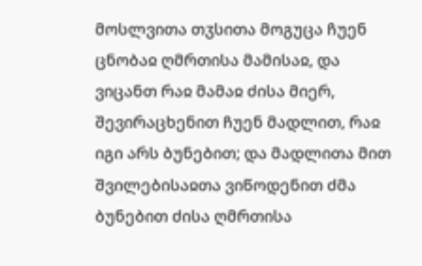მოსლვითა თჳსითა მოგუცა ჩუენ ცნობაჲ ღმრთისა მამისაჲ, და ვიცანთ რაჲ მამაჲ ძისა მიერ, შევირაცხენით ჩუენ მადლით, რაჲ იგი არს ბუნებით; და მადლითა მით შვილებისაჲთა ვიწოდენით ძმა ბუნებით ძისა ღმრთისა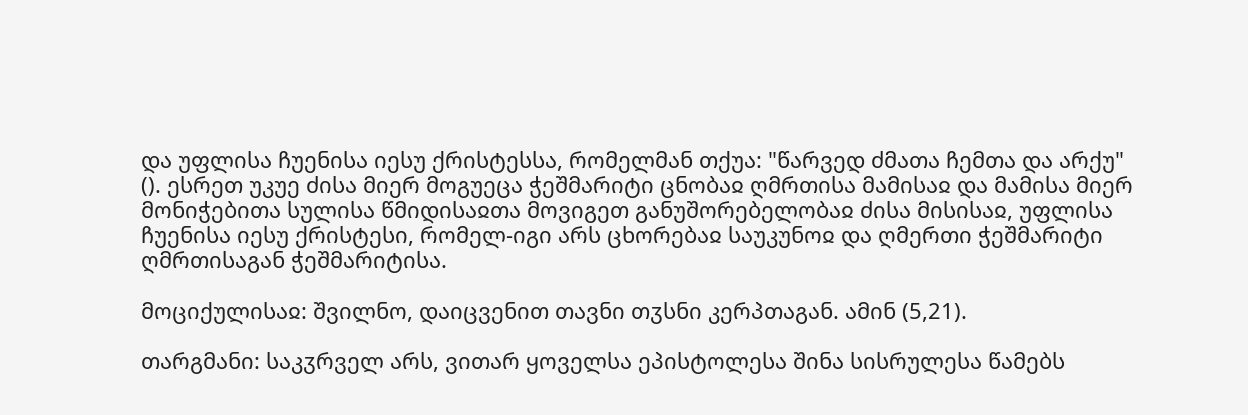და უფლისა ჩუენისა იესუ ქრისტესსა, რომელმან თქუა: "წარვედ ძმათა ჩემთა და არქუ" (). ესრეთ უკუე ძისა მიერ მოგუეცა ჭეშმარიტი ცნობაჲ ღმრთისა მამისაჲ და მამისა მიერ მონიჭებითა სულისა წმიდისაჲთა მოვიგეთ განუშორებელობაჲ ძისა მისისაჲ, უფლისა ჩუენისა იესუ ქრისტესი, რომელ-იგი არს ცხორებაჲ საუკუნოჲ და ღმერთი ჭეშმარიტი ღმრთისაგან ჭეშმარიტისა.

მოციქულისაჲ: შვილნო, დაიცვენით თავნი თჳსნი კერპთაგან. ამინ (5,21).

თარგმანი: საკჳრველ არს, ვითარ ყოველსა ეპისტოლესა შინა სისრულესა წამებს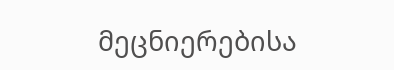მეცნიერებისა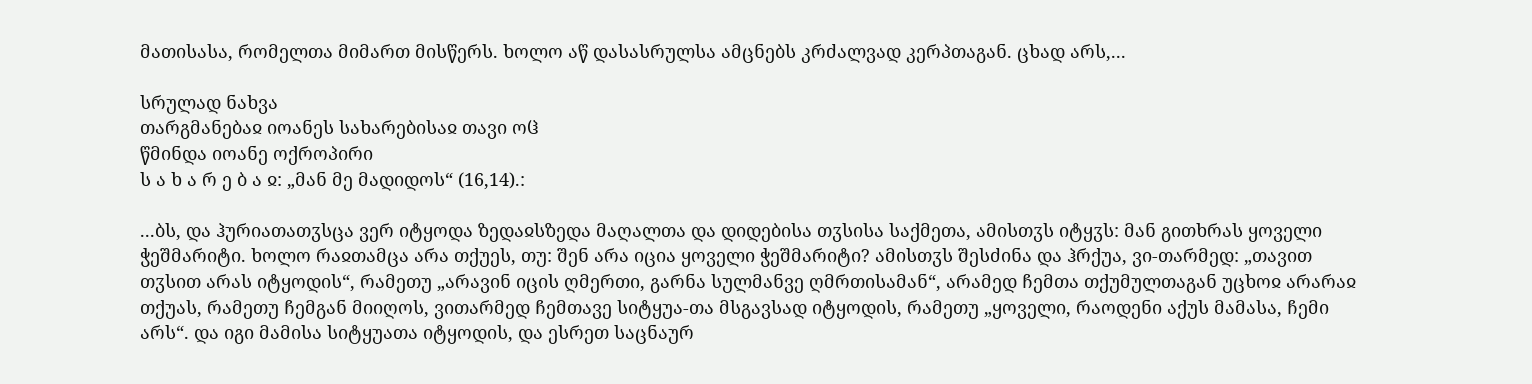მათისასა, რომელთა მიმართ მისწერს. ხოლო აწ დასასრულსა ამცნებს კრძალვად კერპთაგან. ცხად არს,...

სრულად ნახვა
თარგმანებაჲ იოანეს სახარებისაჲ თავი ოჱ
წმინდა იოანე ოქროპირი
ს ა ხ ა რ ე ბ ა ჲ: „მან მე მადიდოს“ (16,14).:

...ბს, და ჰურიათათჳსცა ვერ იტყოდა ზედაჲსზედა მაღალთა და დიდებისა თჳსისა საქმეთა, ამისთჳს იტყჳს: მან გითხრას ყოველი ჭეშმარიტი. ხოლო რაჲთამცა არა თქუეს, თუ: შენ არა იცია ყოველი ჭეშმარიტი? ამისთჳს შესძინა და ჰრქუა, ვი-თარმედ: „თავით თჳსით არას იტყოდის“, რამეთუ „არავინ იცის ღმერთი, გარნა სულმანვე ღმრთისამან“, არამედ ჩემთა თქუმულთაგან უცხოჲ არარაჲ თქუას, რამეთუ ჩემგან მიიღოს, ვითარმედ ჩემთავე სიტყუა-თა მსგავსად იტყოდის, რამეთუ „ყოველი, რაოდენი აქუს მამასა, ჩემი არს“. და იგი მამისა სიტყუათა იტყოდის, და ესრეთ საცნაურ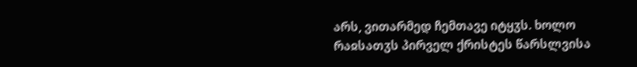არს, ვითარმედ ჩემთავე იტყჳს. ხოლო რაჲსათჳს პირველ ქრისტეს წარსლვისა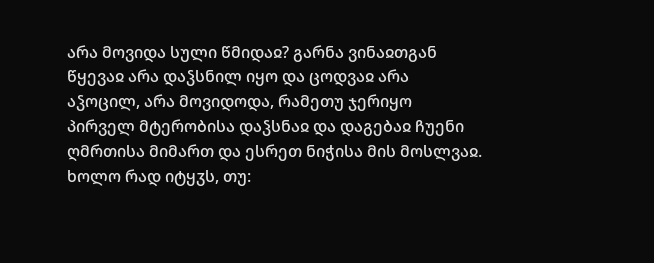არა მოვიდა სული წმიდაჲ? გარნა ვინაჲთგან წყევაჲ არა დაჴსნილ იყო და ცოდვაჲ არა აჴოცილ, არა მოვიდოდა, რამეთუ ჯერიყო პირველ მტერობისა დაჴსნაჲ და დაგებაჲ ჩუენი ღმრთისა მიმართ და ესრეთ ნიჭისა მის მოსლვაჲ. ხოლო რად იტყჳს, თუ: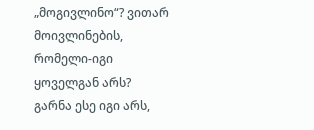„მოგივლინო“? ვითარ მოივლინების, რომელი-იგი ყოველგან არს? გარნა ესე იგი არს,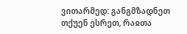ვითარმედ: განგმზადნეთ თქუენ ესრეთ, რაჲთა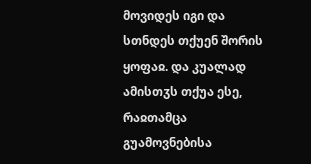მოვიდეს იგი და სთნდეს თქუენ შორის ყოფაჲ. და კუალად ამისთჳს თქუა ესე, რაჲთამცა გუამოვნებისა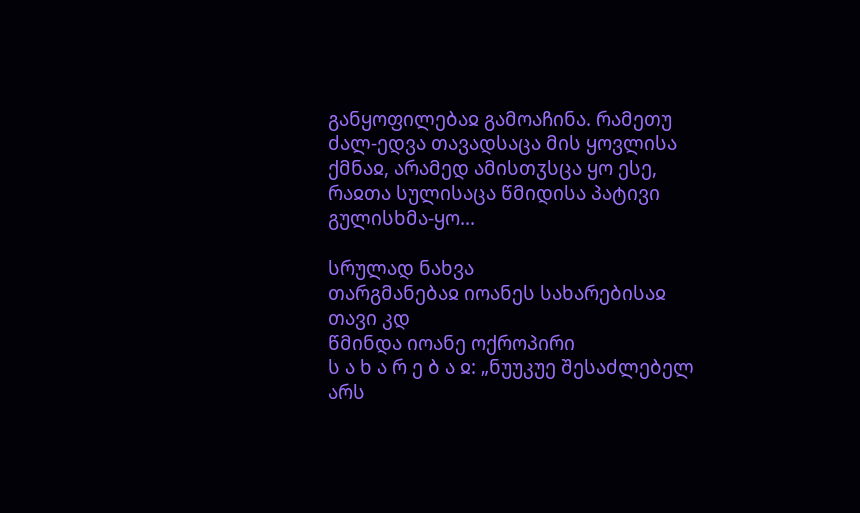განყოფილებაჲ გამოაჩინა. რამეთუ ძალ-ედვა თავადსაცა მის ყოვლისა ქმნაჲ, არამედ ამისთჳსცა ყო ესე, რაჲთა სულისაცა წმიდისა პატივი გულისხმა-ყო...

სრულად ნახვა
თარგმანებაჲ იოანეს სახარებისაჲ თავი კდ
წმინდა იოანე ოქროპირი
ს ა ხ ა რ ე ბ ა ჲ: „ნუუკუე შესაძლებელ არს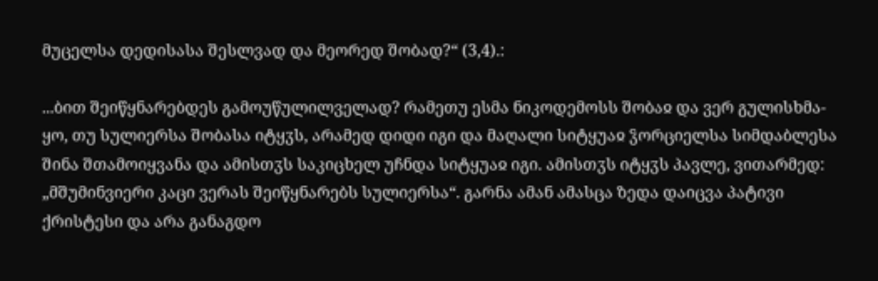მუცელსა დედისასა შესლვად და მეორედ შობად?“ (3,4).:

...ბით შეიწყნარებდეს გამოუწულილველად? რამეთუ ესმა ნიკოდემოსს შობაჲ და ვერ გულისხმა-ყო, თუ სულიერსა შობასა იტყჳს, არამედ დიდი იგი და მაღალი სიტყუაჲ ჴორციელსა სიმდაბლესა შინა შთამოიყვანა და ამისთჳს საკიცხელ უჩნდა სიტყუაჲ იგი. ამისთჳს იტყჳს პავლე, ვითარმედ: „მშუმინვიერი კაცი ვერას შეიწყნარებს სულიერსა“. გარნა ამან ამასცა ზედა დაიცვა პატივი ქრისტესი და არა განაგდო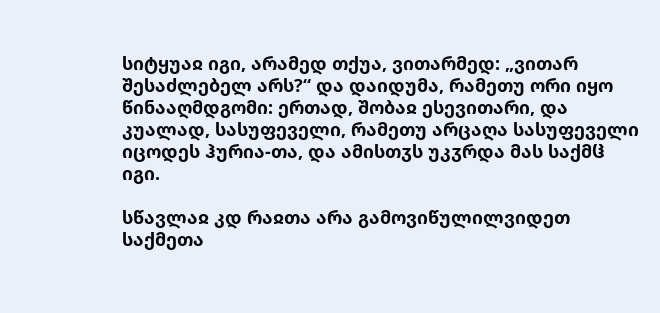სიტყუაჲ იგი, არამედ თქუა, ვითარმედ: „ვითარ შესაძლებელ არს?“ და დაიდუმა, რამეთუ ორი იყო წინააღმდგომი: ერთად, შობაჲ ესევითარი, და კუალად, სასუფეველი, რამეთუ არცაღა სასუფეველი იცოდეს ჰურია-თა, და ამისთჳს უკჳრდა მას საქმჱ იგი.

სწავლაჲ კდ რაჲთა არა გამოვიწულილვიდეთ საქმეთა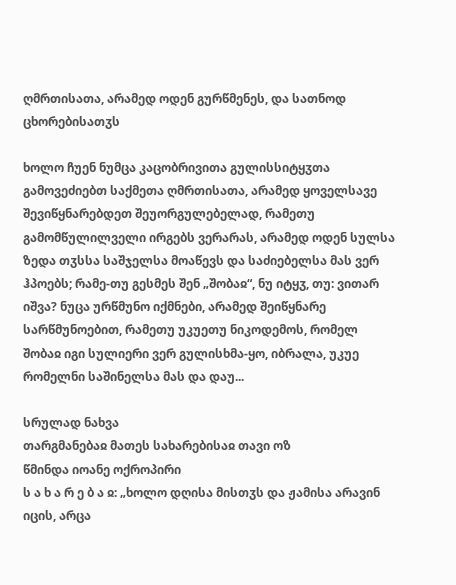ღმრთისათა, არამედ ოდენ გურწმენეს, და სათნოდ ცხორებისათჳს

ხოლო ჩუენ ნუმცა კაცობრივითა გულისსიტყჳთა გამოვეძიებთ საქმეთა ღმრთისათა, არამედ ყოველსავე შევიწყნარებდეთ შეუორგულებელად, რამეთუ გამომწულილველი ირგებს ვერარას, არამედ ოდენ სულსა ზედა თჳსსა საშჯელსა მოაწევს და საძიებელსა მას ვერ ჰპოებს; რამე-თუ გესმეს შენ „შობაჲ“, ნუ იტყჳ, თუ: ვითარ იშვა? ნუცა ურწმუნო იქმნები, არამედ შეიწყნარე სარწმუნოებით, რამეთუ უკუეთუ ნიკოდემოს, რომელ შობაჲ იგი სულიერი ვერ გულისხმა-ყო, იბრალა, უკუე რომელნი საშინელსა მას და დაუ...

სრულად ნახვა
თარგმანებაჲ მათეს სახარებისაჲ თავი ოზ
წმინდა იოანე ოქროპირი
ს ა ხ ა რ ე ბ ა ჲ: „ხოლო დღისა მისთჳს და ჟამისა არავინ იცის, არცა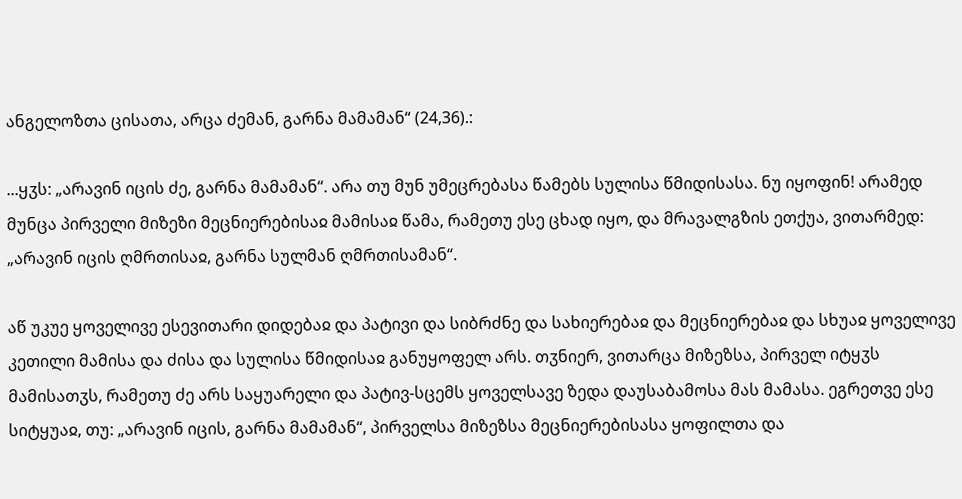ანგელოზთა ცისათა, არცა ძემან, გარნა მამამან“ (24,36).:

...ყჳს: „არავინ იცის ძე, გარნა მამამან“. არა თუ მუნ უმეცრებასა წამებს სულისა წმიდისასა. ნუ იყოფინ! არამედ მუნცა პირველი მიზეზი მეცნიერებისაჲ მამისაჲ წამა, რამეთუ ესე ცხად იყო, და მრავალგზის ეთქუა, ვითარმედ: „არავინ იცის ღმრთისაჲ, გარნა სულმან ღმრთისამან“.

აწ უკუე ყოველივე ესევითარი დიდებაჲ და პატივი და სიბრძნე და სახიერებაჲ და მეცნიერებაჲ და სხუაჲ ყოველივე კეთილი მამისა და ძისა და სულისა წმიდისაჲ განუყოფელ არს. თჳნიერ, ვითარცა მიზეზსა, პირველ იტყჳს მამისათჳს, რამეთუ ძე არს საყუარელი და პატივ-სცემს ყოველსავე ზედა დაუსაბამოსა მას მამასა. ეგრეთვე ესე სიტყუაჲ, თუ: „არავინ იცის, გარნა მამამან“, პირველსა მიზეზსა მეცნიერებისასა ყოფილთა და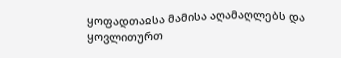ყოფადთაჲსა მამისა აღამაღლებს და ყოვლითურთ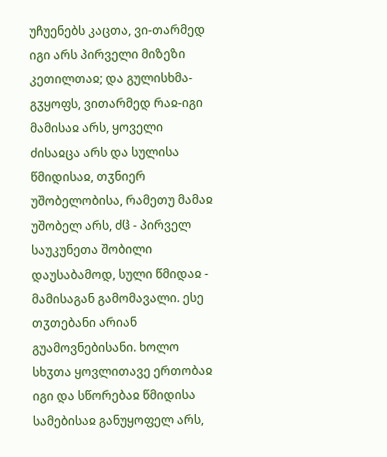უჩუენებს კაცთა, ვი-თარმედ იგი არს პირველი მიზეზი კეთილთაჲ; და გულისხმა-გჳყოფს, ვითარმედ რაჲ-იგი მამისაჲ არს, ყოველი ძისაჲცა არს და სულისა წმიდისაჲ, თჳნიერ უშობელობისა, რამეთუ მამაჲ უშობელ არს, ძჱ - პირველ საუკუნეთა შობილი დაუსაბამოდ, სული წმიდაჲ - მამისაგან გამომავალი. ესე თჳთებანი არიან გუამოვნებისანი. ხოლო სხჳთა ყოვლითავე ერთობაჲ იგი და სწორებაჲ წმიდისა სამებისაჲ განუყოფელ არს,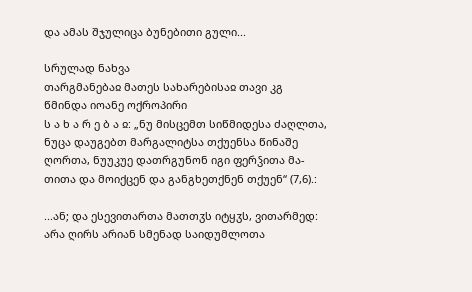და ამას შჯულიცა ბუნებითი გული...

სრულად ნახვა
თარგმანებაჲ მათეს სახარებისაჲ თავი კგ
წმინდა იოანე ოქროპირი
ს ა ხ ა რ ე ბ ა ჲ: „ნუ მისცემთ სიწმიდესა ძაღლთა, ნუცა დაუგებთ მარგალიტსა თქუენსა წინაშე ღორთა, ნუუკუე დათრგუნონ იგი ფერჴითა მა-თითა და მოიქცენ და განგხეთქნენ თქუენ“ (7,6).:

...ან; და ესევითართა მათთჳს იტყჳს, ვითარმედ: არა ღირს არიან სმენად საიდუმლოთა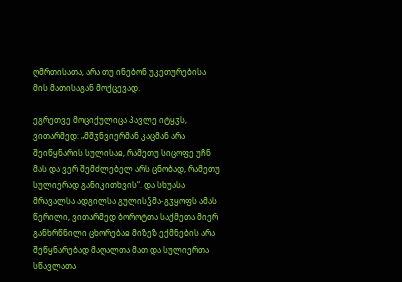ღმრთისათა, არა თუ ინებონ უკეთურებისა მის მათისაგან მოქცევად.

ეგრეთვე მოციქულიცა პავლე იტყჳს, ვითარმედ: „მშჳნვიერმან კაცმან არა შეიწყნარის სულისაჲ, რამეთუ სიცოფე უჩნ მას და ვერ შემძლებელ არს ცნობად, რამეთუ სულიერად განიკითხვის“. და სხუასა მრავალსა ადგილსა გულისჴმა-გჳყოფს ამას წერილი, ვითარმედ ბოროტთა საქმეთა მიერ განხრწნილი ცხორებაჲ მიზეზ ექმნების არა შეწყნარებად მაღალთა მათ და სულიერთა სწავლათა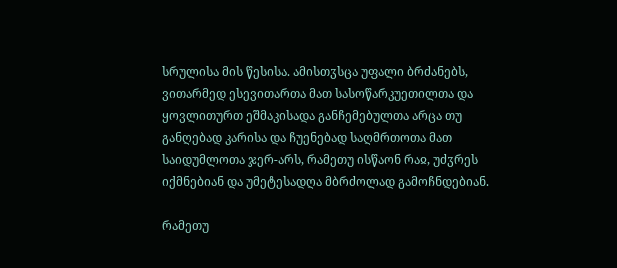სრულისა მის წესისა. ამისთჳსცა უფალი ბრძანებს, ვითარმედ ესევითართა მათ სასოწარკუეთილთა და ყოვლითურთ ეშმაკისადა განჩემებულთა არცა თუ განღებად კარისა და ჩუენებად საღმრთოთა მათ საიდუმლოთა ჯერ-არს, რამეთუ ისწაონ რაჲ, უძჳრეს იქმნებიან და უმეტესადღა მბრძოლად გამოჩნდებიან.

რამეთუ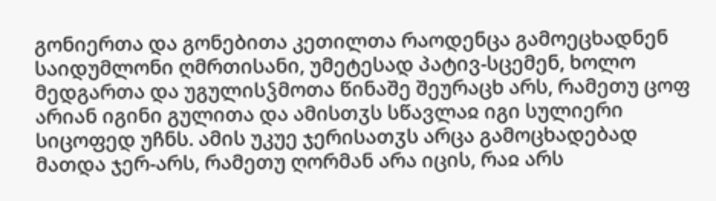გონიერთა და გონებითა კეთილთა რაოდენცა გამოეცხადნენ საიდუმლონი ღმრთისანი, უმეტესად პატივ-სცემენ, ხოლო მედგართა და უგულისჴმოთა წინაშე შეურაცხ არს, რამეთუ ცოფ არიან იგინი გულითა და ამისთჳს სწავლაჲ იგი სულიერი სიცოფედ უჩნს. ამის უკუე ჯერისათჳს არცა გამოცხადებად მათდა ჯერ-არს, რამეთუ ღორმან არა იცის, რაჲ არს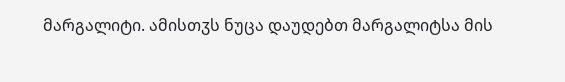მარგალიტი. ამისთჳს ნუცა დაუდებთ მარგალიტსა მის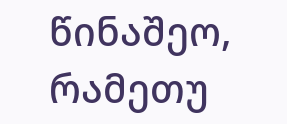წინაშეო, რამეთუ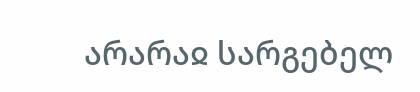არარაჲ სარგებელ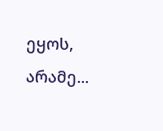ეყოს, არამე...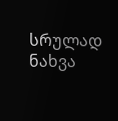სრულად ნახვა